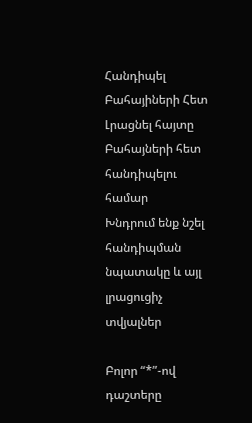Հանդիպել Բահայիների Հետ
Լրացնել հայտը Բահայների հետ հանդիպելու համար
Խնդրում ենք նշել հանդիպման նպատակը և այլ լրացուցիչ տվյալներ

Բոլոր “*”-ով դաշտերը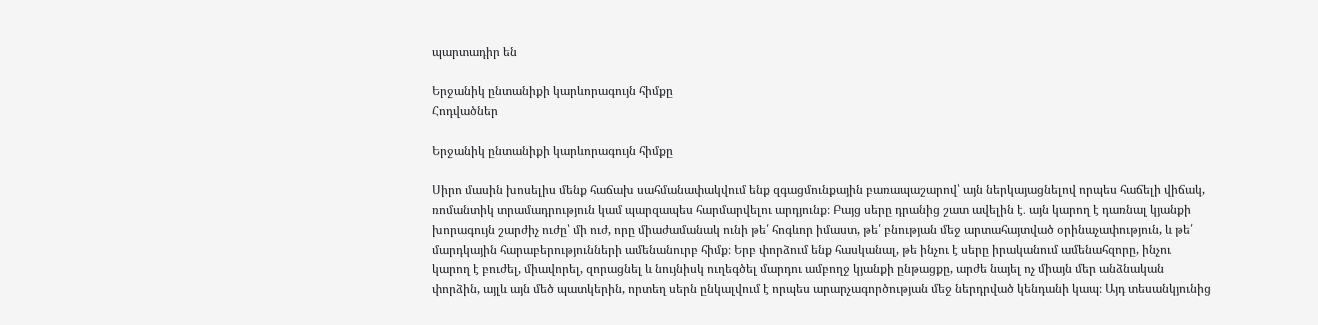պարտադիր են

Երջանիկ ընտանիքի կարևորագույն հիմքը
Հոդվածներ

Երջանիկ ընտանիքի կարևորագույն հիմքը

Սիրո մասին խոսելիս մենք հաճախ սահմանափակվում ենք զգացմունքային բառապաշարով՝ այն ներկայացնելով որպես հաճելի վիճակ, ռոմանտիկ տրամադրություն կամ պարզապես հարմարվելու արդյունք։ Բայց սերը դրանից շատ ավելին է․ այն կարող է դառնալ կյանքի խորագույն շարժիչ ուժը՝ մի ուժ, որը միաժամանակ ունի թե՛ հոգևոր իմաստ, թե՛ բնության մեջ արտահայտված օրինաչափություն, և թե՛ մարդկային հարաբերությունների ամենանուրբ հիմք։ Երբ փորձում ենք հասկանալ, թե ինչու է սերը իրականում ամենահզորը, ինչու կարող է բուժել, միավորել, զորացնել և նույնիսկ ուղեգծել մարդու ամբողջ կյանքի ընթացքը, արժե նայել ոչ միայն մեր անձնական փորձին, այլև այն մեծ պատկերին, որտեղ սերն ընկալվում է որպես արարչագործության մեջ ներդրված կենդանի կապ։ Այդ տեսանկյունից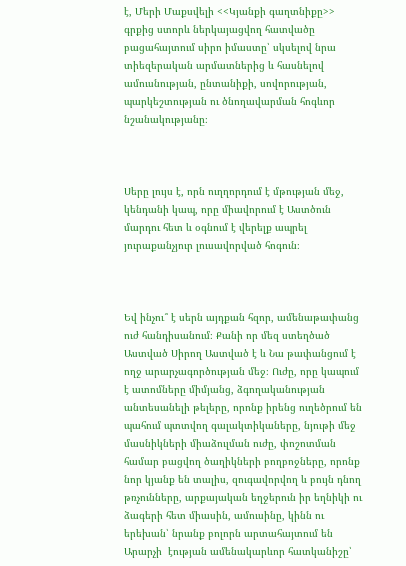է, Մերի Մաքսվելի <<Կյանքի գաղտնիքը>> գրքից ստորև ներկայացվող հատվածը բացահայտում սիրո իմաստը՝ սկսելով նրա տիեզերական արմատներից և հասնելով ամուսնության, ընտանիքի, սովորության, պարկեշտության ու ծնողավարման հոգևոր նշանակությանը։



Սերը լույս է, որն ուղղորդում է մթության մեջ, կենդանի կապ, որը միավորում է Աստծուն մարդու հետ և օգնում է վերելք ապրել յուրաքանչյուր լուսավորված հոգուն։



Եվ ինչու՞ է սերն այդքան հզոր, ամենաթափանց ուժ հանդիսանում։ Քանի որ մեզ ստեղծած Աստված Սիրող Աստված է և Նա թափանցում է ողջ արարչագործության մեջ։ Ուժը, որը կապում է ատոմները միմյանց, ձգողականության անտեսանելի թելերը, որոնք իրենց ուղեծրում են պահում պտտվող գալակտիկաները, նյութի մեջ մասնիկների միաձուլման ուժը, փոշոտման համար բացվող ծաղիկների բողբոջները, որոնք նոր կյանք են տալիս, զուգավորվող և բույն դնող թռչունները, արքայական եղջերուն իր եղնիկի ու ձագերի հետ միասին, ամուսինը, կինն ու երեխան՝ նրանք բոլորն արտահայտում են Արարչի  էության ամենակարևոր հատկանիշը՝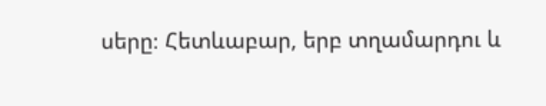սերը։ Հետևաբար, երբ տղամարդու և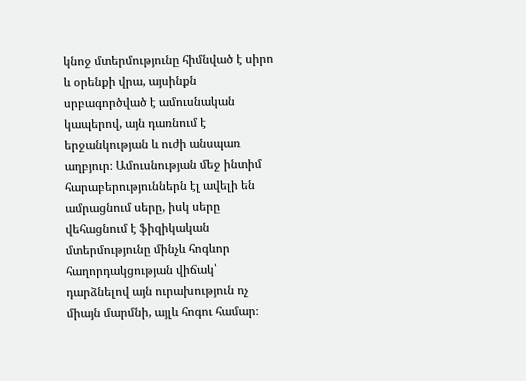կնոջ մտերմությունը հիմնված է սիրո և օրենքի վրա, այսինքն սրբագործված է ամուսնական կապերով, այն դառնում է երջանկության և ուժի անսպառ աղբյուր։ Ամուսնության մեջ ինտիմ հարաբերություններն էլ ավելի են ամրացնում սերը, իսկ սերը վեհացնում է ֆիզիկական մտերմությունը մինչև հոգևոր հաղորդակցության վիճակ՝ դարձնելով այն ուրախություն ոչ միայն մարմնի, այլև հոգու համար։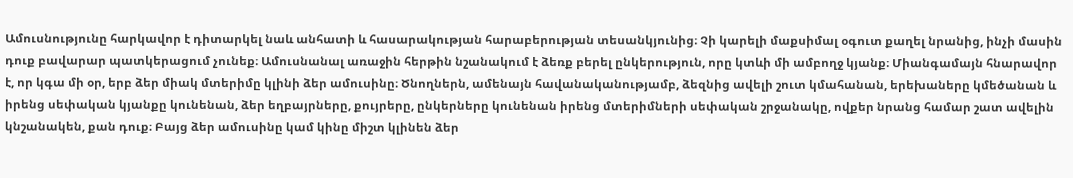Ամուսնությունը հարկավոր է դիտարկել նաև անհատի և հասարակության հարաբերության տեսանկյունից։ Չի կարելի մաքսիմալ օգուտ քաղել նրանից, ինչի մասին դուք բավարար պատկերացում չունեք։ Ամուսնանալ առաջին հերթին նշանակում է ձեռք բերել ընկերություն, որը կտևի մի ամբողջ կյանք։ Միանգամայն հնարավոր է, որ կգա մի օր, երբ ձեր միակ մտերիմը կլինի ձեր ամուսինը։ Ծնողներն, ամենայն հավանականությամբ, ձեզնից ավելի շուտ կմահանան, երեխաները կմեծանան և իրենց սեփական կյանքը կունենան, ձեր եղբայրները, քույրերը, ընկերները կունենան իրենց մտերիմների սեփական շրջանակը, ովքեր նրանց համար շատ ավելին կնշանակեն, քան դուք։ Բայց ձեր ամուսինը կամ կինը միշտ կլինեն ձեր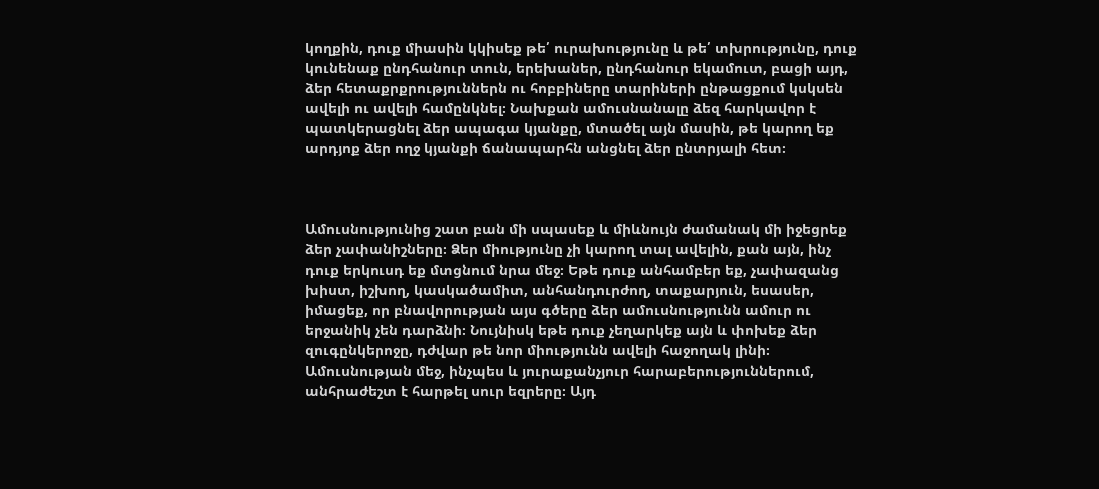կողքին, դուք միասին կկիսեք թե՛ ուրախությունը և թե՛ տխրությունը, դուք կունենաք ընդհանուր տուն, երեխաներ, ընդհանուր եկամուտ, բացի այդ, ձեր հետաքրքրություններն ու հոբբիները տարիների ընթացքում կսկսեն ավելի ու ավելի համընկնել։ Նախքան ամուսնանալը ձեզ հարկավոր է պատկերացնել ձեր ապագա կյանքը, մտածել այն մասին, թե կարող եք արդյոք ձեր ողջ կյանքի ճանապարհն անցնել ձեր ընտրյալի հետ։



Ամուսնությունից շատ բան մի սպասեք և միևնույն ժամանակ մի իջեցրեք ձեր չափանիշները։ Ձեր միությունը չի կարող տալ ավելին, քան այն, ինչ դուք երկուսդ եք մտցնում նրա մեջ։ Եթե դուք անհամբեր եք, չափազանց խիստ, իշխող, կասկածամիտ, անհանդուրժող, տաքարյուն, եսասեր, իմացեք, որ բնավորության այս գծերը ձեր ամուսնությունն ամուր ու երջանիկ չեն դարձնի։ Նույնիսկ եթե դուք չեղարկեք այն և փոխեք ձեր զուգընկերոջը, դժվար թե նոր միությունն ավելի հաջողակ լինի։ Ամուսնության մեջ, ինչպես և յուրաքանչյուր հարաբերություններում, անհրաժեշտ է հարթել սուր եզրերը։ Այդ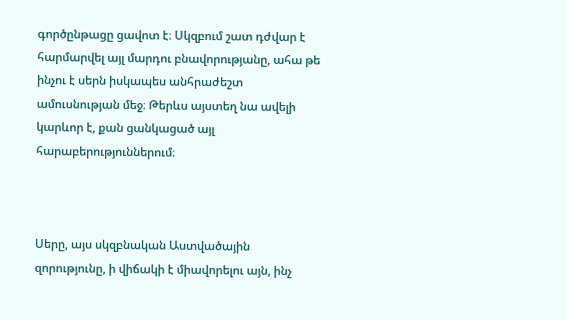գործընթացը ցավոտ է։ Սկզբում շատ դժվար է հարմարվել այլ մարդու բնավորությանը, ահա թե ինչու է սերն իսկապես անհրաժեշտ ամուսնության մեջ։ Թերևս այստեղ նա ավելի կարևոր է, քան ցանկացած այլ հարաբերություններում։



Սերը, այս սկզբնական Աստվածային զորությունը, ի վիճակի է միավորելու այն, ինչ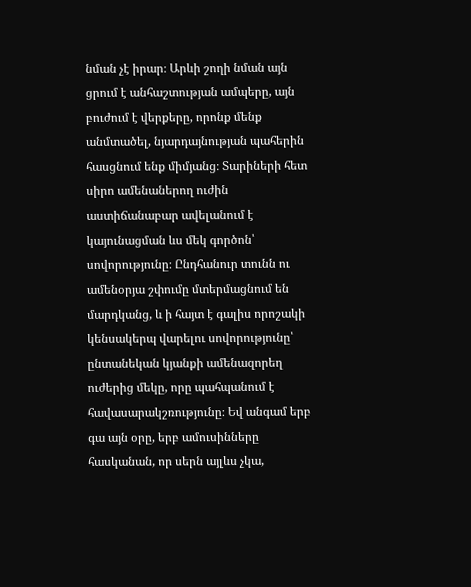նման չէ իրար։ Արևի շողի նման այն ցրում է անհաշտության ամպերը, այն բուժում է վերքերը, որոնք մենք անմտածել, նյարդայնության պահերին հասցնում ենք միմյանց։ Տարիների հետ սիրո ամենաներող ուժին աստիճանաբար ավելանում է կայունացման ևս մեկ գործոն՝ սովորությունը։ Ընդհանուր տունն ու ամենօրյա շփումը մտերմացնում են մարդկանց, և ի հայտ է գալիս որոշակի կենսակերպ վարելու սովորությունը՝ ընտանեկան կյանքի ամենազորեղ ուժերից մեկը, որը պահպանում է հավասարակշռությունը։ Եվ անգամ երբ գա այն օրը, երբ ամուսինները հասկանան, որ սերն այլևս չկա,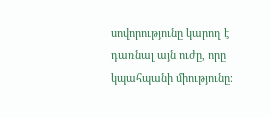սովորությունը կարող է դառնալ այն ուժը, որը կպահպանի միությունը։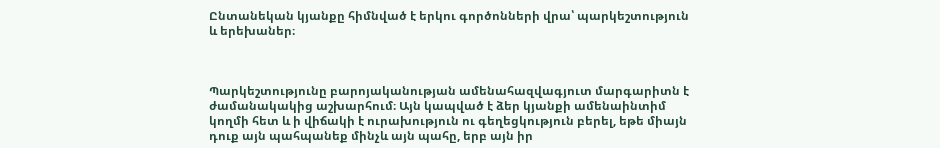Ընտանեկան կյանքը հիմնված է երկու գործոնների վրա՝ պարկեշտություն և երեխաներ։



Պարկեշտությունը բարոյականության ամենահազվագյուտ մարգարիտն է ժամանակակից աշխարհում։ Այն կապված է ձեր կյանքի ամենաինտիմ կողմի հետ և ի վիճակի է ուրախություն ու գեղեցկություն բերել, եթե միայն դուք այն պահպանեք մինչև այն պահը, երբ այն իր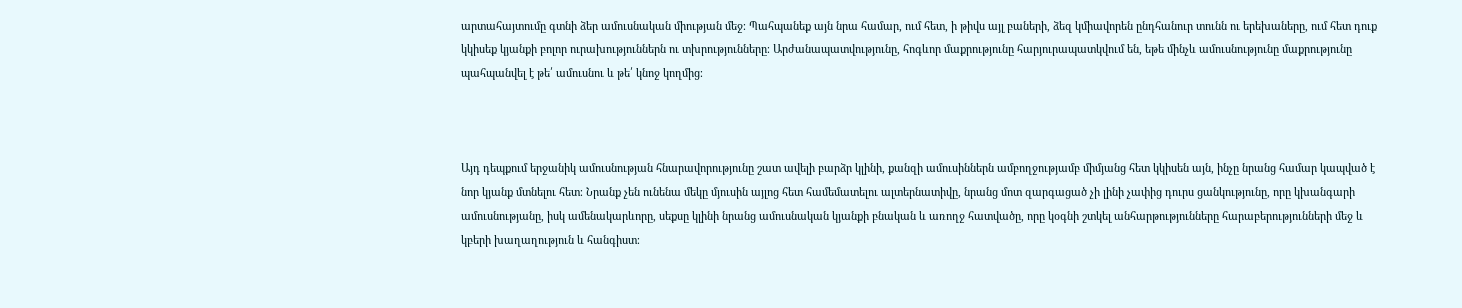արտահայտումը գտնի ձեր ամուսնական միության մեջ։ Պահպանեք այն նրա համար, ում հետ, ի թիվս այլ բաների, ձեզ կմիավորեն ընդհանուր տունն ու երեխաները, ում հետ դուք կկիսեք կյանքի բոլոր ուրախություններն ու տխրությունները։ Արժանապատվությունը, հոգևոր մաքրությունը հարյուրապատկվում են, եթե մինչև ամուսնությունը մաքրությունը պահպանվել է թե՛ ամուսնու և թե՛ կնոջ կողմից։



Այդ դեպքում երջանիկ ամուսնության հնարավորությունը շատ ավելի բարձր կլինի, քանզի ամուսիններն ամբողջությամբ միմյանց հետ կկիսեն այն, ինչը նրանց համար կապված է նոր կյանք մտնելու հետ։ Նրանք չեն ունենա մեկը մյուսին այլոց հետ համեմատելու ալտերնատիվը, նրանց մոտ զարգացած չի լինի չափից դուրս ցանկությունը, որը կխանգարի ամուսնությանը, իսկ ամենակարևորը, սեքսը կլինի նրանց ամուսնական կյանքի բնական և առողջ հատվածը, որը կօգնի շտկել անհարթությունները հարաբերությունների մեջ և կբերի խաղաղություն և հանգիստ։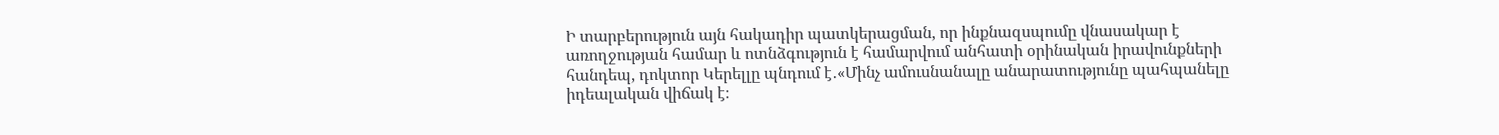Ի տարբերություն այն հակադիր պատկերացման, որ ինքնազսպումը վնասակար է առողջության համար և ոտնձգություն է համարվում անհատի օրինական իրավունքների հանդեպ, դոկտոր Կերելլը պնդում է․«Մինչ ամուսնանալը անարատությունը պահպանելը իդեալական վիճակ է։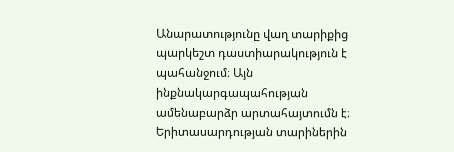Անարատությունը վաղ տարիքից պարկեշտ դաստիարակություն է պահանջում։ Այն ինքնակարգապահության ամենաբարձր արտահայտումն է։ Երիտասարդության տարիներին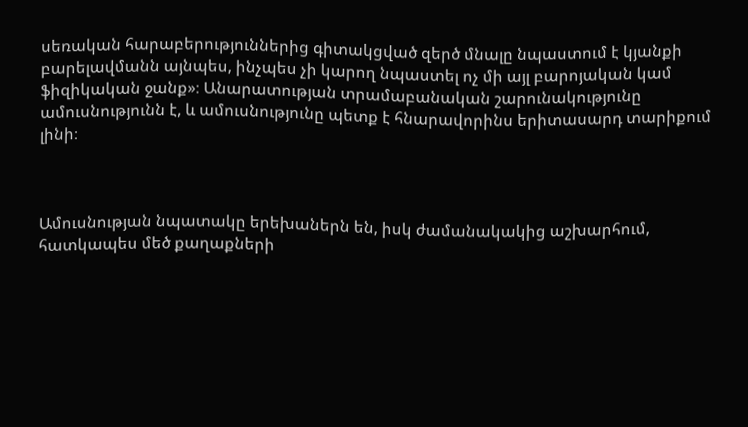սեռական հարաբերություններից գիտակցված զերծ մնալը նպաստում է կյանքի բարելավմանն այնպես, ինչպես չի կարող նպաստել ոչ մի այլ բարոյական կամ ֆիզիկական ջանք»։ Անարատության տրամաբանական շարունակությունը ամուսնությունն է, և ամուսնությունը պետք է հնարավորինս երիտասարդ տարիքում լինի։



Ամուսնության նպատակը երեխաներն են, իսկ ժամանակակից աշխարհում, հատկապես մեծ քաղաքների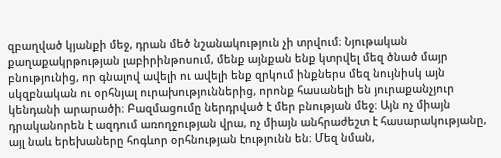զբաղված կյանքի մեջ, դրան մեծ նշանակություն չի տրվում։ Նյութական քաղաքակրթության լաբիրինթոսում, մենք այնքան ենք կտրվել մեզ ծնած մայր բնությունից, որ գնալով ավելի ու ավելի ենք զրկում ինքներս մեզ նույնիսկ այն սկզբնական ու օրհնյալ ուրախություններից, որոնք հասանելի են յուրաքանչյուր կենդանի արարածի։ Բազմացումը ներդրված է մեր բնության մեջ։ Այն ոչ միայն դրականորեն է ազդում առողջության վրա, ոչ միայն անհրաժեշտ է հասարակությանը, այլ նաև երեխաները հոգևոր օրհնության էությունն են։ Մեզ նման,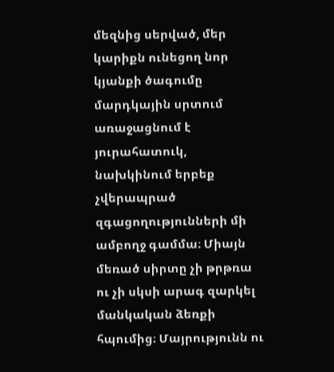մեզնից սերված, մեր կարիքն ունեցող նոր կյանքի ծագումը մարդկային սրտում առաջացնում է յուրահատուկ, նախկինում երբեք չվերապրած զգացողությունների մի ամբողջ գամմա։ Միայն մեռած սիրտը չի թրթռա ու չի սկսի արագ զարկել մանկական ձեռքի հպումից։ Մայրությունն ու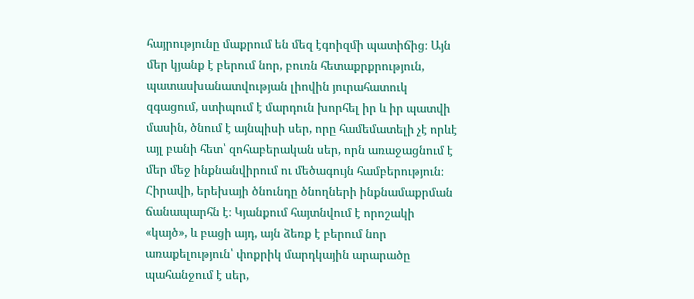հայրությունը մաքրում են մեզ էգոիզմի պատիճից։ Այն մեր կյանք է բերում նոր, բուռն հետաքրքրություն, պատասխանատվության լիովին յուրահատուկ զգացում, ստիպում է մարդուն խորհել իր և իր պատվի մասին, ծնում է այնպիսի սեր, որը համեմատելի չէ որևէ այլ բանի հետ՝ զոհաբերական սեր, որն առաջացնում է մեր մեջ ինքնանվիրում ու մեծագույն համբերություն։ Հիրավի, երեխայի ծնունդը ծնողների ինքնամաքրման ճանապարհն է։ Կյանքում հայտնվում է որոշակի «կայծ», և բացի այդ, այն ձեռք է բերում նոր  առաքելություն՝ փոքրիկ մարդկային արարածը պահանջում է սեր,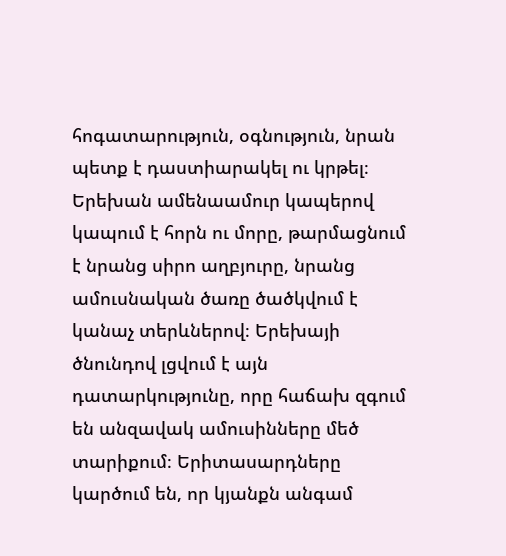հոգատարություն, օգնություն, նրան պետք է դաստիարակել ու կրթել։ Երեխան ամենաամուր կապերով կապում է հորն ու մորը, թարմացնում է նրանց սիրո աղբյուրը, նրանց ամուսնական ծառը ծածկվում է կանաչ տերևներով։ Երեխայի ծնունդով լցվում է այն դատարկությունը, որը հաճախ զգում են անզավակ ամուսինները մեծ տարիքում։ Երիտասարդները կարծում են, որ կյանքն անգամ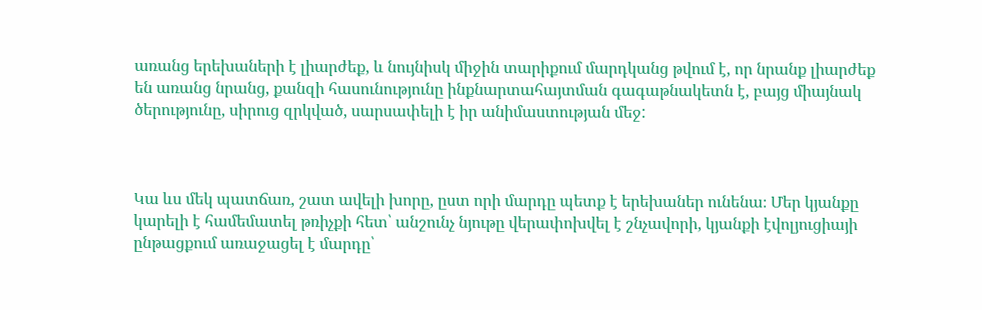առանց երեխաների է լիարժեք, և նույնիսկ միջին տարիքում մարդկանց թվում է, որ նրանք լիարժեք են առանց նրանց, քանզի հասունությունը ինքնարտահայտման գագաթնակետն է, բայց միայնակ ծերությունը, սիրուց զրկված, սարսափելի է իր անիմաստության մեջ:



Կա ևս մեկ պատճառ, շատ ավելի խորը, ըստ որի մարդը պետք է երեխաներ ունենա։ Մեր կյանքը կարելի է համեմատել թռիչքի հետ՝ անշունչ նյութը վերափոխվել է շնչավորի, կյանքի էվոլյուցիայի ընթացքում առաջացել է մարդը՝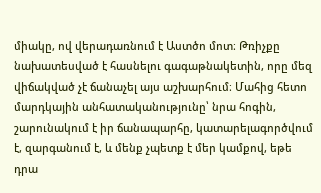միակը, ով վերադառնում է Աստծո մոտ։ Թռիչքը նախատեսված է հասնելու գագաթնակետին, որը մեզ վիճակված չէ ճանաչել այս աշխարհում։ Մահից հետո մարդկային անհատականությունը՝ նրա հոգին, շարունակում է իր ճանապարհը, կատարելագործվում է, զարգանում է, և մենք չպետք է մեր կամքով, եթե դրա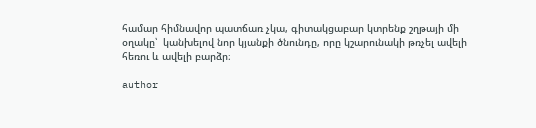համար հիմնավոր պատճառ չկա, գիտակցաբար կտրենք շղթայի մի օղակը՝  կանխելով նոր կյանքի ծնունդը, որը կշարունակի թռչել ավելի հեռու և ավելի բարձր։

author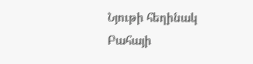Նյութի հեղինակ
Բահայի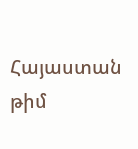Հայաստան թիմ